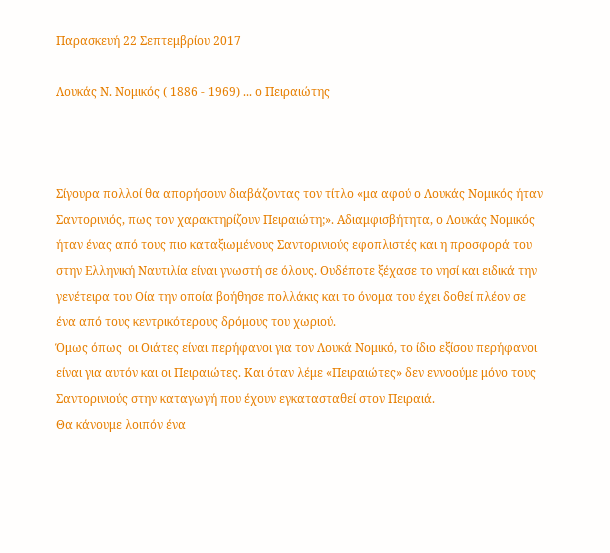Παρασκευή 22 Σεπτεμβρίου 2017

Λουκάς Ν. Νομικός ( 1886 - 1969) ... ο Πειραιώτης



Σίγουρα πολλοί θα απορήσουν διαβάζοντας τον τίτλο «μα αφού ο Λουκάς Νομικός ήταν Σαντορινιός, πως τον χαρακτηρίζουν Πειραιώτη;». Αδιαμφισβήτητα, ο Λουκάς Νομικός ήταν ένας από τους πιο καταξιωμένους Σαντορινιούς εφοπλιστές και η προσφορά του στην Ελληνική Ναυτιλία είναι γνωστή σε όλους. Ουδέποτε ξέχασε το νησί και ειδικά την γενέτειρα του Οία την οποία βοήθησε πολλάκις και το όνομα του έχει δοθεί πλέον σε ένα από τους κεντρικότερους δρόμους του χωριού.
Όμως όπως  οι Οιάτες είναι περήφανοι για τον Λουκά Νομικό, το ίδιο εξίσου περήφανοι είναι για αυτόν και οι Πειραιώτες. Και όταν λέμε «Πειραιώτες» δεν εννοούμε μόνο τους Σαντορινιούς στην καταγωγή που έχουν εγκατασταθεί στον Πειραιά.
Θα κάνουμε λοιπόν ένα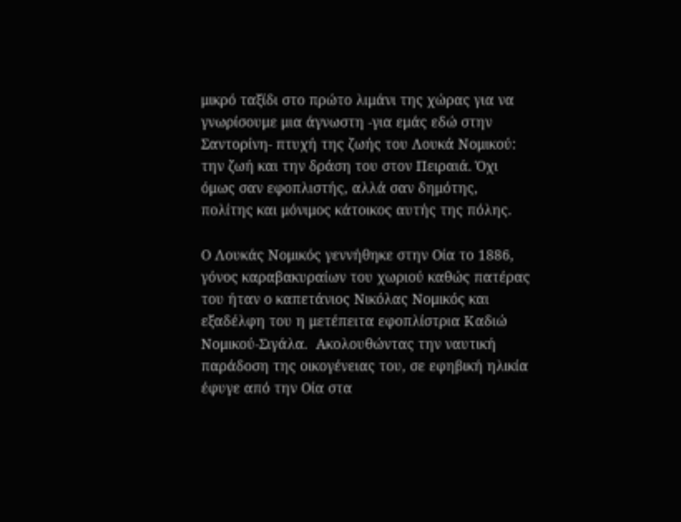μικρό ταξίδι στο πρώτο λιμάνι της χώρας για να γνωρίσουμε μια άγνωστη -για εμάς εδώ στην Σαντορίνη- πτυχή της ζωής του Λουκά Νομικού: την ζωή και την δράση του στον Πειραιά. Όχι όμως σαν εφοπλιστής, αλλά σαν δημότης, πολίτης και μόνιμος κάτοικος αυτής της πόλης.

Ο Λουκάς Νομικός γεννήθηκε στην Οία το 1886, γόνος καραβακυραίων του χωριού καθώς πατέρας του ήταν ο καπετάνιος Νικόλας Νομικός και εξαδέλφη του η μετέπειτα εφοπλίστρια Καδιώ Νομικού-Σιγάλα.  Ακολουθώντας την ναυτική παράδοση της οικογένειας του, σε εφηβική ηλικία έφυγε από την Οία στα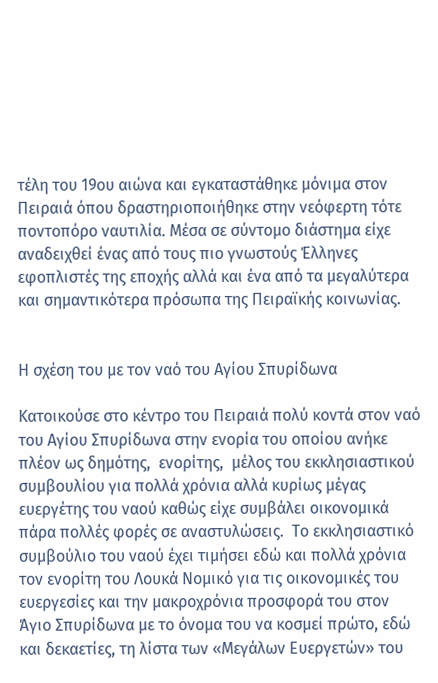τέλη του 19ου αιώνα και εγκαταστάθηκε μόνιμα στον Πειραιά όπου δραστηριοποιήθηκε στην νεόφερτη τότε ποντοπόρο ναυτιλία. Μέσα σε σύντομο διάστημα είχε αναδειχθεί ένας από τους πιο γνωστούς Έλληνες εφοπλιστές της εποχής αλλά και ένα από τα μεγαλύτερα και σημαντικότερα πρόσωπα της Πειραϊκής κοινωνίας.


Η σχέση του με τον ναό του Αγίου Σπυρίδωνα

Κατοικούσε στο κέντρο του Πειραιά πολύ κοντά στον ναό του Αγίου Σπυρίδωνα στην ενορία του οποίου ανήκε πλέον ως δημότης,  ενορίτης,  μέλος του εκκλησιαστικού συμβουλίου για πολλά χρόνια αλλά κυρίως μέγας ευεργέτης του ναού καθώς είχε συμβάλει οικονομικά πάρα πολλές φορές σε αναστυλώσεις.  Το εκκλησιαστικό συμβούλιο του ναού έχει τιμήσει εδώ και πολλά χρόνια τον ενορίτη του Λουκά Νομικό για τις οικονομικές του ευεργεσίες και την μακροχρόνια προσφορά του στον Άγιο Σπυρίδωνα με το όνομα του να κοσμεί πρώτο, εδώ και δεκαετίες, τη λίστα των «Μεγάλων Ευεργετών» του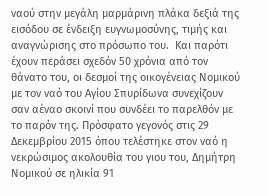ναού στην μεγάλη μαρμάρινη πλάκα δεξιά της εισόδου σε ένδειξη ευγνωμοσύνης, τιμής και αναγνώρισης στο πρόσωπο του.  Και παρότι έχουν περάσει σχεδόν 50 χρόνια από τον θάνατο του, οι δεσμοί της οικογένειας Νομικού με τον ναό του Αγίου Σπυρίδωνα συνεχίζουν σαν αέναο σκοινί που συνδέει το παρελθόν με το παρόν της. Πρόσφατο γεγονός στις 29 Δεκεμβρίου 2015 όπου τελέστηκε στον ναό η νεκρώσιμος ακολουθία του γιου του, Δημήτρη Νομικού σε ηλικία 91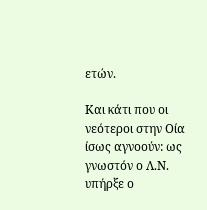ετών.

Και κάτι που οι νεότεροι στην Οία ίσως αγνοούν: ως γνωστόν ο Λ.Ν. υπήρξε ο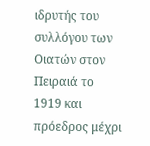ιδρυτής του συλλόγου των Οιατών στον Πειραιά το 1919 και πρόεδρος μέχρι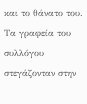και το θάνατο του. Τα γραφεία του συλλόγου στεγάζονταν στην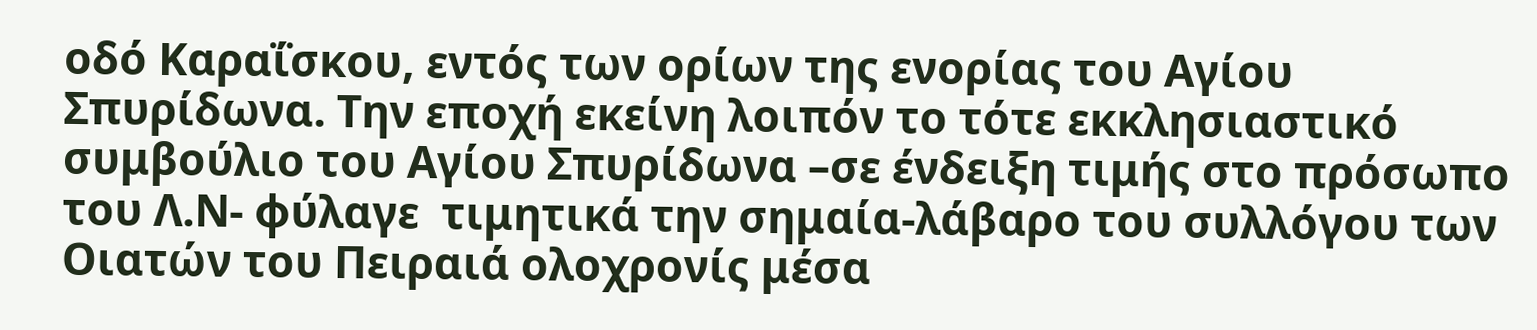οδό Καραΐσκου, εντός των ορίων της ενορίας του Αγίου Σπυρίδωνα. Την εποχή εκείνη λοιπόν το τότε εκκλησιαστικό συμβούλιο του Αγίου Σπυρίδωνα –σε ένδειξη τιμής στο πρόσωπο του Λ.Ν- φύλαγε  τιμητικά την σημαία-λάβαρο του συλλόγου των Οιατών του Πειραιά ολοχρονίς μέσα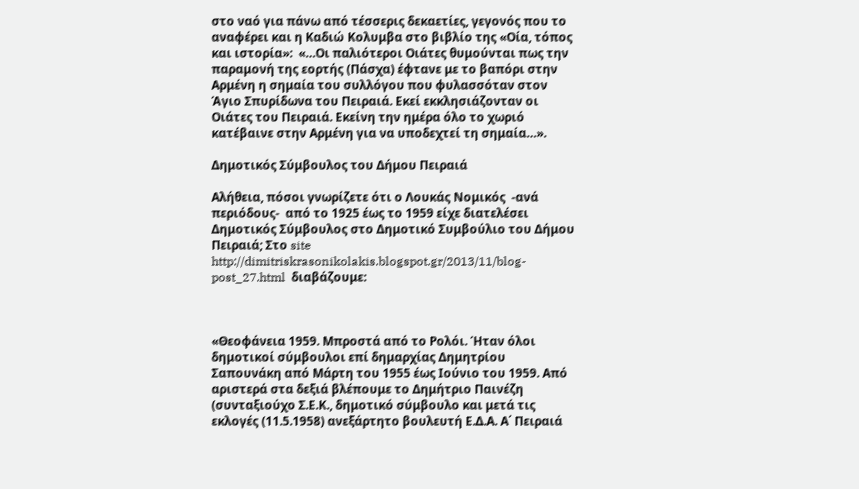στο ναό για πάνω από τέσσερις δεκαετίες, γεγονός που το αναφέρει και η Καδιώ Κολυμβα στο βιβλίο της «Οία, τόπος και ιστορία»:  «…Οι παλιότεροι Οιάτες θυμούνται πως την παραμονή της εορτής (Πάσχα) έφτανε με το βαπόρι στην Αρμένη η σημαία του συλλόγου που φυλασσόταν στον Άγιο Σπυρίδωνα του Πειραιά. Εκεί εκκλησιάζονταν οι Οιάτες του Πειραιά. Εκείνη την ημέρα όλο το χωριό κατέβαινε στην Αρμένη για να υποδεχτεί τη σημαία…».

Δημοτικός Σύμβουλος του Δήμου Πειραιά

Αλήθεια, πόσοι γνωρίζετε ότι ο Λουκάς Νομικός  -ανά περιόδους-  από το 1925 έως το 1959 είχε διατελέσει  Δημοτικός Σύμβουλος στο Δημοτικό Συμβούλιο του Δήμου Πειραιά; Στο site   http://dimitriskrasonikolakis.blogspot.gr/2013/11/blog-post_27.html  διαβάζουμε:



«Θεοφάνεια 1959. Μπροστά από το Ρολόι. Ήταν όλοι δημοτικοί σύμβουλοι επί δημαρχίας Δημητρίου Σαπουνάκη από Μάρτη του 1955 έως Ιούνιο του 1959. Από αριστερά στα δεξιά βλέπουμε το Δημήτριο Παινέζη (συνταξιούχο Σ.Ε.Κ., δημοτικό σύμβουλο και μετά τις εκλογές (11.5.1958) ανεξάρτητο βουλευτή Ε.Δ.Α. Α΄ Πειραιά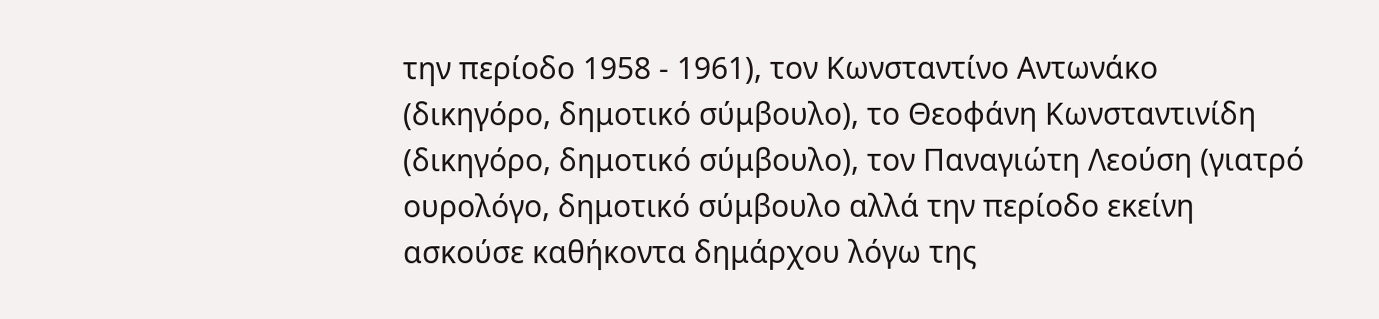την περίοδο 1958 - 1961), τον Κωνσταντίνο Αντωνάκο (δικηγόρο, δημοτικό σύμβουλο), το Θεοφάνη Κωνσταντινίδη (δικηγόρο, δημοτικό σύμβουλο), τον Παναγιώτη Λεούση (γιατρό ουρολόγο, δημοτικό σύμβουλο αλλά την περίοδο εκείνη ασκούσε καθήκοντα δημάρχου λόγω της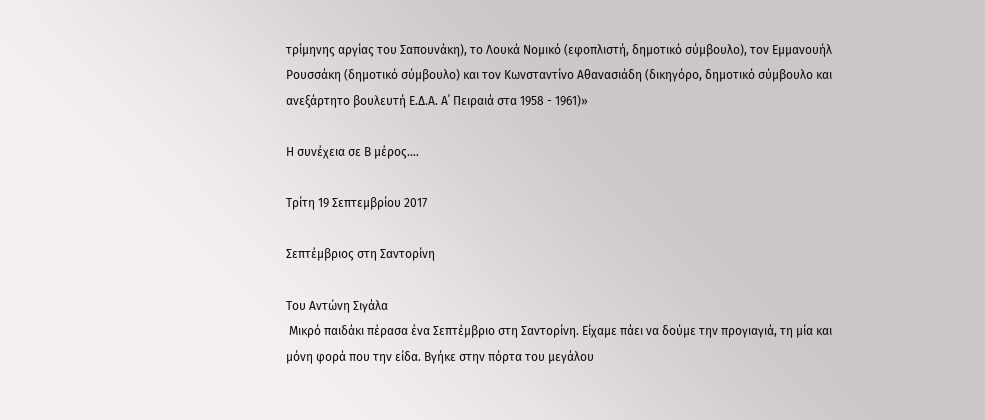τρίμηνης αργίας του Σαπουνάκη), το Λουκά Νομικό (εφοπλιστή, δημοτικό σύμβουλο), τον Εμμανουήλ Ρουσσάκη (δημοτικό σύμβουλο) και τον Κωνσταντίνο Αθανασιάδη (δικηγόρο, δημοτικό σύμβουλο και ανεξάρτητο βουλευτή Ε.Δ.Α. Α΄ Πειραιά στα 1958 - 1961)»

Η συνέχεια σε Β μέρος….

Τρίτη 19 Σεπτεμβρίου 2017

Σεπτέμβριος στη Σαντορίνη

Του Αντώνη Σιγάλα
 Μικρό παιδάκι πέρασα ένα Σεπτέμβριο στη Σαντορίνη. Είχαμε πάει να δούμε την προγιαγιά, τη μία και μόνη φορά που την είδα. Βγήκε στην πόρτα του μεγάλου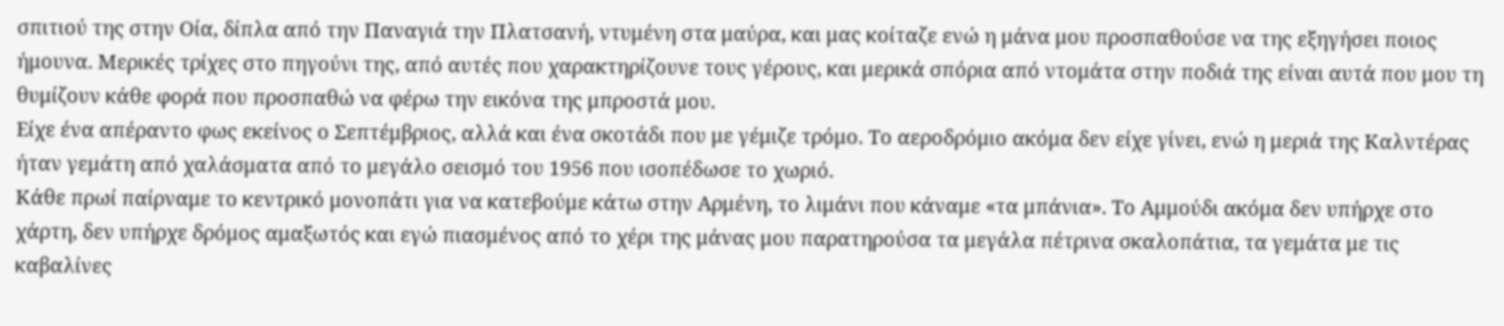σπιτιού της στην Οία, δίπλα από την Παναγιά την Πλατσανή, ντυμένη στα μαύρα, και μας κοίταζε ενώ η μάνα μου προσπαθούσε να της εξηγήσει ποιος ήμουνα. Μερικές τρίχες στο πηγούνι της, από αυτές που χαρακτηρίζουνε τους γέρους, και μερικά σπόρια από ντομάτα στην ποδιά της είναι αυτά που μου τη θυμίζουν κάθε φορά που προσπαθώ να φέρω την εικόνα της μπροστά μου.
Είχε ένα απέραντο φως εκείνος ο Σεπτέμβριος, αλλά και ένα σκοτάδι που με γέμιζε τρόμο. Το αεροδρόμιο ακόμα δεν είχε γίνει, ενώ η μεριά της Καλντέρας ήταν γεμάτη από χαλάσματα από το μεγάλο σεισμό του 1956 που ισοπέδωσε το χωριό.
Κάθε πρωί παίρναμε το κεντρικό μονοπάτι για να κατεβούμε κάτω στην Αρμένη, το λιμάνι που κάναμε «τα μπάνια». Το Αμμούδι ακόμα δεν υπήρχε στο χάρτη, δεν υπήρχε δρόμος αμαξωτός και εγώ πιασμένος από το χέρι της μάνας μου παρατηρούσα τα μεγάλα πέτρινα σκαλοπάτια, τα γεμάτα με τις καβαλίνες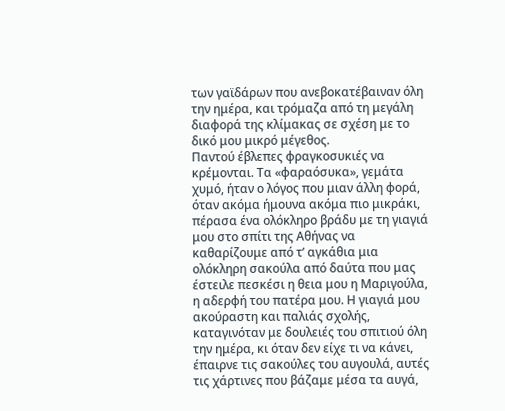των γαϊδάρων που ανεβοκατέβαιναν όλη την ημέρα, και τρόμαζα από τη μεγάλη διαφορά της κλίμακας σε σχέση με το δικό μου μικρό μέγεθος.
Παντού έβλεπες φραγκοσυκιές να κρέμονται. Τα «φαραόσυκα», γεμάτα χυμό, ήταν ο λόγος που μιαν άλλη φορά, όταν ακόμα ήμουνα ακόμα πιο μικράκι, πέρασα ένα ολόκληρο βράδυ με τη γιαγιά μου στο σπίτι της Αθήνας να καθαρίζουμε από τ’ αγκάθια μια ολόκληρη σακούλα από δαύτα που μας έστειλε πεσκέσι η θεια μου η Μαριγούλα, η αδερφή του πατέρα μου. Η γιαγιά μου ακούραστη και παλιάς σχολής, καταγινόταν με δουλειές του σπιτιού όλη την ημέρα, κι όταν δεν είχε τι να κάνει, έπαιρνε τις σακούλες του αυγουλά, αυτές τις χάρτινες που βάζαμε μέσα τα αυγά,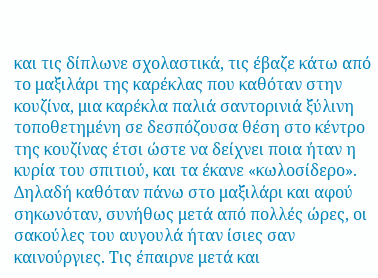και τις δίπλωνε σχολαστικά, τις έβαζε κάτω από το μαξιλάρι της καρέκλας που καθόταν στην κουζίνα, μια καρέκλα παλιά σαντορινιά ξύλινη τοποθετημένη σε δεσπόζουσα θέση στο κέντρο της κουζίνας έτσι ώστε να δείχνει ποια ήταν η κυρία του σπιτιού, και τα έκανε «κωλοσίδερο». Δηλαδή καθόταν πάνω στο μαξιλάρι και αφού σηκωνόταν, συνήθως μετά από πολλές ώρες, οι σακούλες του αυγουλά ήταν ίσιες σαν καινούργιες. Τις έπαιρνε μετά και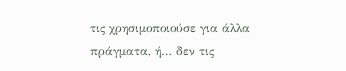τις χρησιμοποιούσε για άλλα πράγματα, ή… δεν τις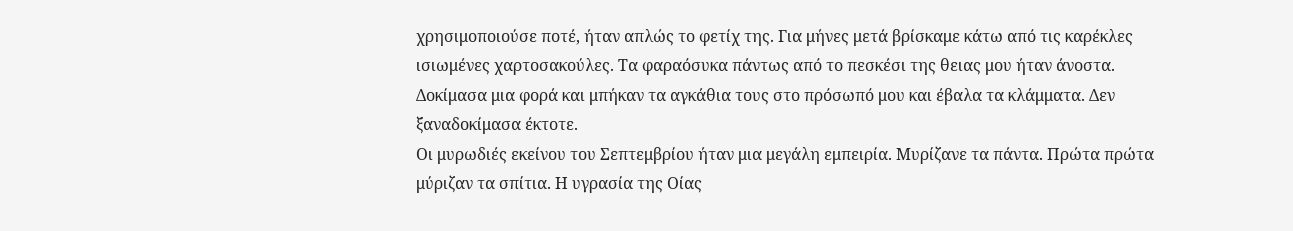χρησιμοποιούσε ποτέ, ήταν απλώς το φετίχ της. Για μήνες μετά βρίσκαμε κάτω από τις καρέκλες ισιωμένες χαρτοσακούλες. Τα φαραόσυκα πάντως από το πεσκέσι της θειας μου ήταν άνοστα. Δοκίμασα μια φορά και μπήκαν τα αγκάθια τους στο πρόσωπό μου και έβαλα τα κλάμματα. Δεν ξαναδοκίμασα έκτοτε.
Οι μυρωδιές εκείνου του Σεπτεμβρίου ήταν μια μεγάλη εμπειρία. Μυρίζανε τα πάντα. Πρώτα πρώτα μύριζαν τα σπίτια. Η υγρασία της Οίας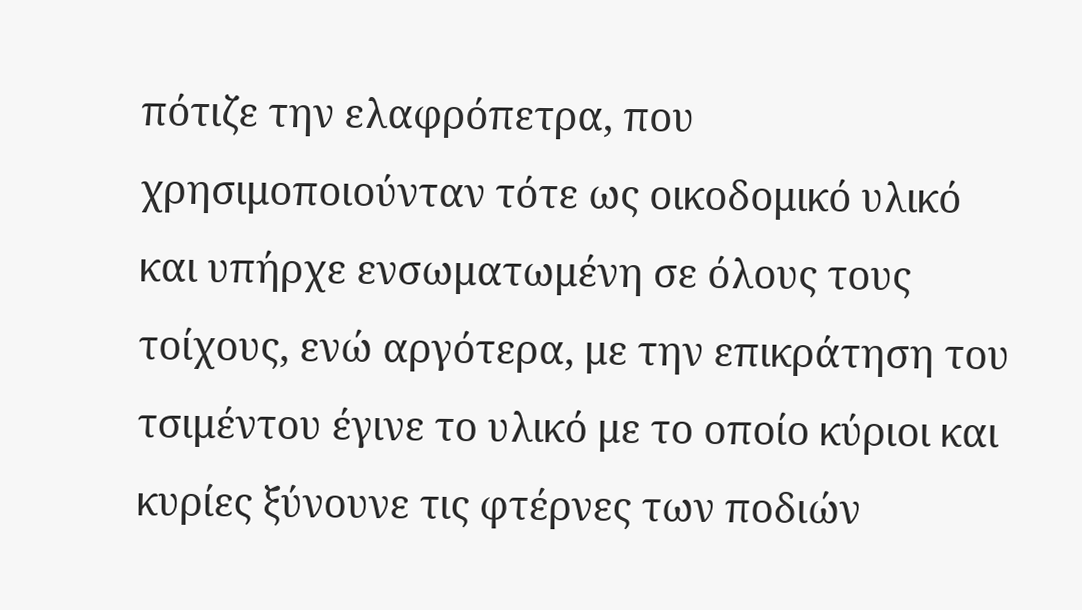πότιζε την ελαφρόπετρα, που χρησιμοποιούνταν τότε ως οικοδομικό υλικό και υπήρχε ενσωματωμένη σε όλους τους τοίχους, ενώ αργότερα, με την επικράτηση του τσιμέντου έγινε το υλικό με το οποίο κύριοι και κυρίες ξύνουνε τις φτέρνες των ποδιών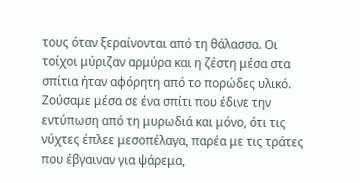τους όταν ξεραίνονται από τη θάλασσα. Οι τοίχοι μύριζαν αρμύρα και η ζέστη μέσα στα σπίτια ήταν αφόρητη από το πορώδες υλικό.
Ζούσαμε μέσα σε ένα σπίτι που έδινε την εντύπωση από τη μυρωδιά και μόνο, ότι τις νύχτες έπλεε μεσοπέλαγα, παρέα με τις τράτες που έβγαιναν για ψάρεμα,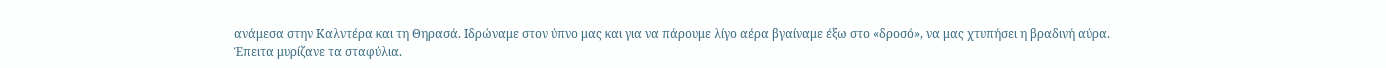ανάμεσα στην Καλντέρα και τη Θηρασά. Ιδρώναμε στον ύπνο μας και για να πάρουμε λίγο αέρα βγαίναμε έξω στο «δροσό», να μας χτυπήσει η βραδινή αύρα.
Έπειτα μυρίζανε τα σταφύλια.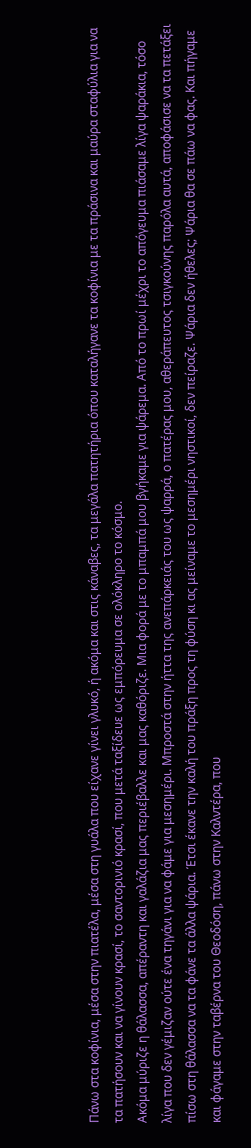Πάνω στα κοφίνια, μέσα στην πιατέλα, μέσα στη γυάλα που είχανε γίνει γλυκό, ή ακόμα και στις κάναβες, τα μεγάλα πατητήρια όπου καταλήγανε τα κοφίνια με τα πράσινα και μαύρα σταφύλια για να τα πατήσουν και να γίνουν κρασί, το σαντορινιό κρασί, που μετά ταξίδευε ως εμπόρευμα σε ολόκληρο το κόσμο.
Ακόμα μύριζε η θάλασσα, απέραντη και γαλάζια μας περιέβαλλε και μας καθόριζε. Μια φορά με το μπαμπά μου βγήκαμε για ψάρεμα. Από το πρωί μέχρι το απόγευμα πιάσαμε λίγα ψαράκια, τόσο λίγα που δεν γέμιζαν ούτε ένα τηγάνι για να φάμε για μεσημέρι. Μπροστά στην ήττα της ανεπάρκειάς του ως ψαρρά, ο πατέρας μου, αθεράπευτος τσιγκούνης παρόλα αυτά, αποφάσισε να τα πετάξει πίσω στη θάλασσα να τα φάνε τα άλλα ψάρια. Έτσι έκανε την καλή του πράξη προς τη φύση κι ας μείναμε το μεσημέρι νηστικοί, δεν πείραζε. Ψάρια δεν ήθελες; Ψάρια θα σε πάω να φας. Και πήγαμε και φάγαμε στην ταβέρνα του Θεοδόση, πάνω στην Καλντέρα, που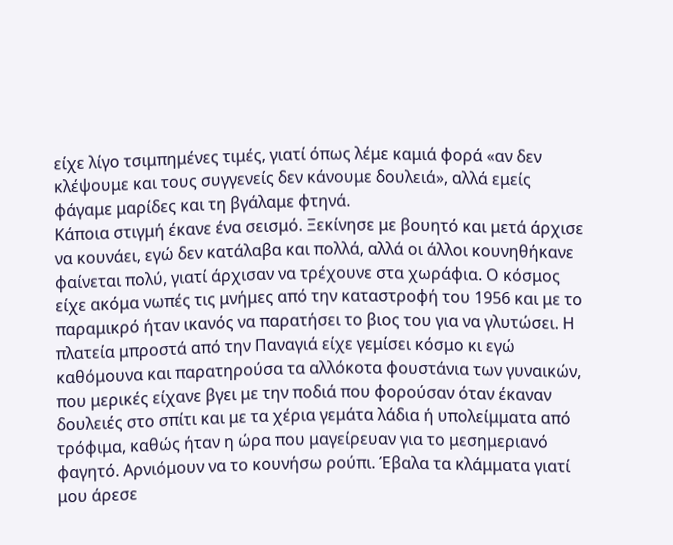είχε λίγο τσιμπημένες τιμές, γιατί όπως λέμε καμιά φορά «αν δεν κλέψουμε και τους συγγενείς δεν κάνουμε δουλειά», αλλά εμείς φάγαμε μαρίδες και τη βγάλαμε φτηνά.
Κάποια στιγμή έκανε ένα σεισμό. Ξεκίνησε με βουητό και μετά άρχισε να κουνάει, εγώ δεν κατάλαβα και πολλά, αλλά οι άλλοι κουνηθήκανε φαίνεται πολύ, γιατί άρχισαν να τρέχουνε στα χωράφια. Ο κόσμος είχε ακόμα νωπές τις μνήμες από την καταστροφή του 1956 και με το παραμικρό ήταν ικανός να παρατήσει το βιος του για να γλυτώσει. Η πλατεία μπροστά από την Παναγιά είχε γεμίσει κόσμο κι εγώ καθόμουνα και παρατηρούσα τα αλλόκοτα φουστάνια των γυναικών, που μερικές είχανε βγει με την ποδιά που φορούσαν όταν έκαναν δουλειές στο σπίτι και με τα χέρια γεμάτα λάδια ή υπολείμματα από τρόφιμα, καθώς ήταν η ώρα που μαγείρευαν για το μεσημεριανό φαγητό. Αρνιόμουν να το κουνήσω ρούπι. Έβαλα τα κλάμματα γιατί μου άρεσε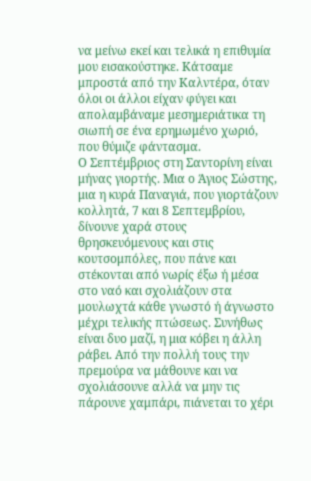να μείνω εκεί και τελικά η επιθυμία μου εισακούστηκε. Κάτσαμε μπροστά από την Καλντέρα, όταν όλοι οι άλλοι είχαν φύγει και απολαμβάναμε μεσημεριάτικα τη σιωπή σε ένα ερημωμένο χωριό, που θύμιζε φάντασμα.
Ο Σεπτέμβριος στη Σαντορίνη είναι μήνας γιορτής. Μια ο Άγιος Σώστης, μια η κυρά Παναγιά, που γιορτάζουν κολλητά, 7 και 8 Σεπτεμβρίου, δίνουνε χαρά στους θρησκευόμενους και στις κουτσομπόλες, που πάνε και στέκονται από νωρίς έξω ή μέσα στο ναό και σχολιάζουν στα μουλωχτά κάθε γνωστό ή άγνωστο μέχρι τελικής πτώσεως. Συνήθως είναι δυο μαζί, η μια κόβει η άλλη ράβει. Από την πολλή τους την πρεμούρα να μάθουνε και να σχολιάσουνε αλλά να μην τις πάρουνε χαμπάρι, πιάνεται το χέρι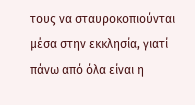τους να σταυροκοπιούνται μέσα στην εκκλησία, γιατί πάνω από όλα είναι η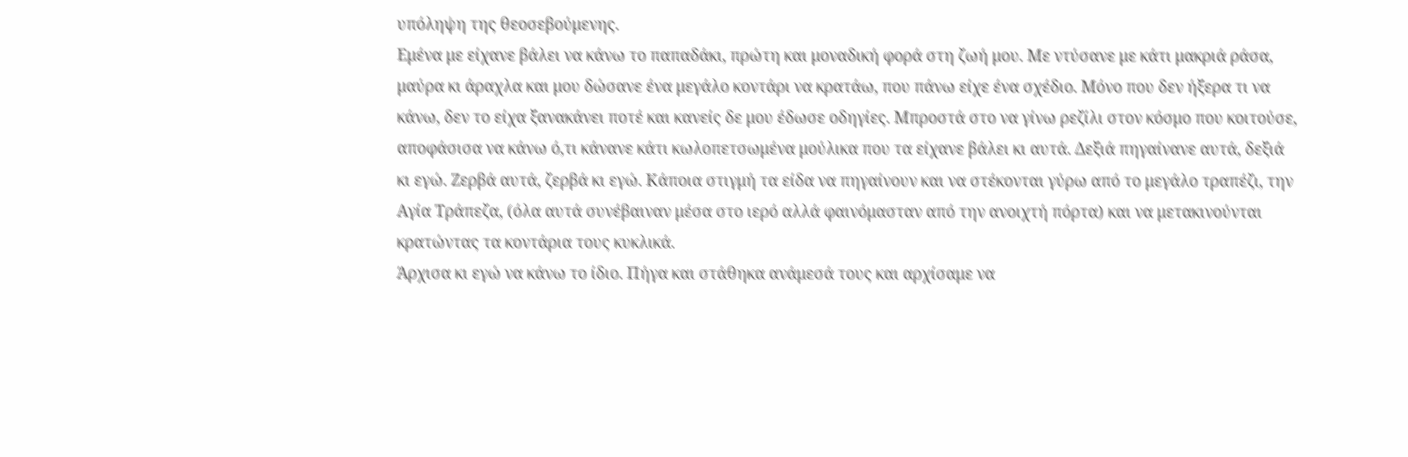υπόληψη της θεοσεβούμενης.
Εμένα με είχανε βάλει να κάνω το παπαδάκι, πρώτη και μοναδική φορά στη ζωή μου. Με ντύσανε με κάτι μακριά ράσα, μαύρα κι άραχλα και μου δώσανε ένα μεγάλο κοντάρι να κρατάω, που πάνω είχε ένα σχέδιο. Μόνο που δεν ήξερα τι να κάνω, δεν το είχα ξανακάνει ποτέ και κανείς δε μου έδωσε οδηγίες. Μπροστά στο να γίνω ρεζίλι στον κόσμο που κοιτούσε, αποφάσισα να κάνω ό,τι κάνανε κάτι κωλοπετσωμένα μούλικα που τα είχανε βάλει κι αυτά. Δεξιά πηγαίνανε αυτά, δεξιά κι εγώ. Ζερβά αυτά, ζερβά κι εγώ. Κάποια στιγμή τα είδα να πηγαίνουν και να στέκονται γύρω από το μεγάλο τραπέζι, την Αγία Τράπεζα, (όλα αυτά συνέβαιναν μέσα στο ιερό αλλά φαινόμασταν από την ανοιχτή πόρτα) και να μετακινούνται κρατώντας τα κοντάρια τους κυκλικά.
Άρχισα κι εγώ να κάνω το ίδιο. Πήγα και στάθηκα ανάμεσά τους και αρχίσαμε να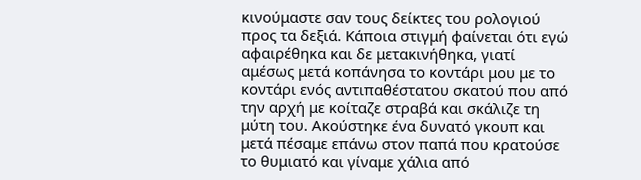κινούμαστε σαν τους δείκτες του ρολογιού προς τα δεξιά. Κάποια στιγμή φαίνεται ότι εγώ αφαιρέθηκα και δε μετακινήθηκα, γιατί αμέσως μετά κοπάνησα το κοντάρι μου με το κοντάρι ενός αντιπαθέστατου σκατού που από την αρχή με κοίταζε στραβά και σκάλιζε τη μύτη του. Ακούστηκε ένα δυνατό γκουπ και μετά πέσαμε επάνω στον παπά που κρατούσε το θυμιατό και γίναμε χάλια από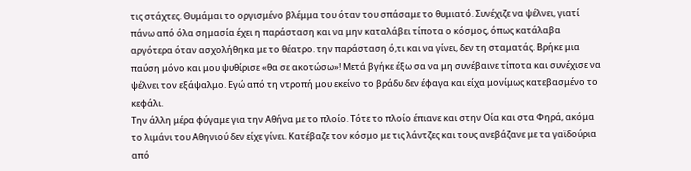τις στάχτες. Θυμάμαι το οργισμένο βλέμμα του όταν του σπάσαμε το θυμιατό. Συνέχιζε να ψέλνει, γιατί πάνω από όλα σημασία έχει η παράσταση και να μην καταλάβει τίποτα ο κόσμος, όπως κατάλαβα αργότερα όταν ασχολήθηκα με το θέατρο. την παράσταση ό,τι και να γίνει, δεν τη σταματάς. Βρήκε μια παύση μόνο και μου ψυθίρισε «θα σε ακοτώσω»! Μετά βγήκε έξω σα να μη συνέβαινε τίποτα και συνέχισε να ψέλνει τον εξάψαλμο. Εγώ από τη ντροπή μου εκείνο το βράδυ δεν έφαγα και είχα μονίμως κατεβασμένο το κεφάλι.
Την άλλη μέρα φύγαμε για την Αθήνα με το πλοίο. Τότε το πλοίο έπιανε και στην Οία και στα Φηρά, ακόμα το λιμάνι του Αθηνιού δεν είχε γίνει. Κατέβαζε τον κόσμο με τις λάντζες και τους ανεβάζανε με τα γαϊδούρια από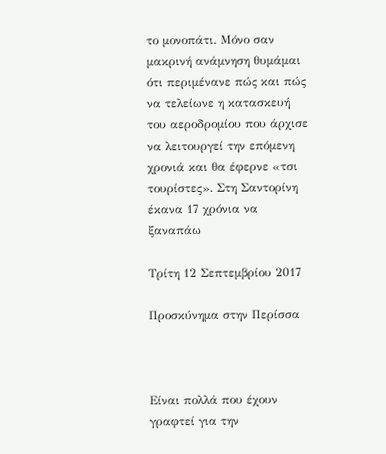το μονοπάτι. Μόνο σαν μακρινή ανάμνηση θυμάμαι ότι περιμένανε πώς και πώς να τελείωνε η κατασκευή του αεροδρομίου που άρχισε να λειτουργεί την επόμενη χρονιά και θα έφερνε «τσι τουρίστες». Στη Σαντορίνη έκανα 17 χρόνια να ξαναπάω

Τρίτη 12 Σεπτεμβρίου 2017

Προσκύνημα στην Περίσσα



Είναι πολλά που έχουν γραφτεί για την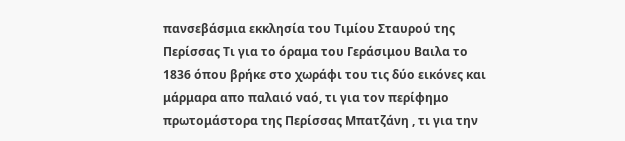πανσεβάσμια εκκλησία του Τιμίου Σταυρού της Περίσσας Τι για το όραμα του Γεράσιμου Βαιλα το 1836 όπου βρήκε στο χωράφι του τις δύο εικόνες και μάρμαρα απο παλαιό ναό, τι για τον περίφημο πρωτομάστορα της Περίσσας Μπατζάνη , τι για την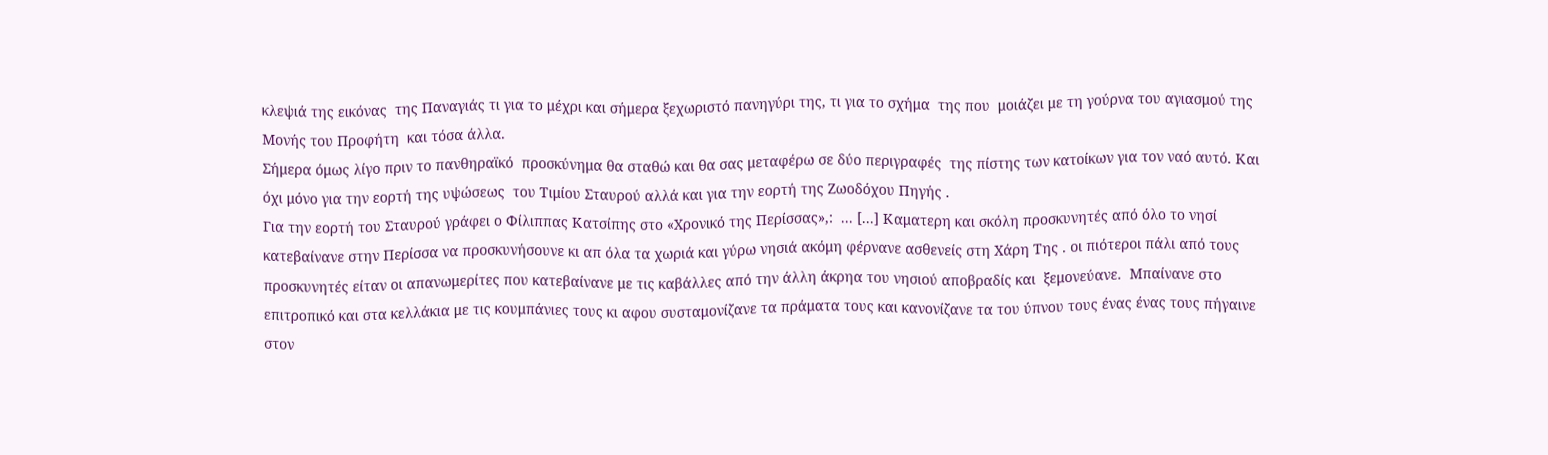κλεψιά της εικόνας  της Παναγιάς τι για το μέχρι και σήμερα ξεχωριστό πανηγύρι της, τι για το σχήμα  της που  μοιάζει με τη γούρνα του αγιασμού της Μονής του Προφήτη  και τόσα άλλα.
Σήμερα όμως λίγο πριν το πανθηραϊκό  προσκύνημα θα σταθώ και θα σας μεταφέρω σε δύο περιγραφές  της πίστης των κατοίκων για τον ναό αυτό. Και όχι μόνο για την εορτή της υψώσεως  του Τιμίου Σταυρού αλλά και για την εορτή της Ζωοδόχου Πηγής .
Για την εορτή του Σταυρού γράφει ο Φίλιππας Κατσίπης στο «Χρονικό της Περίσσας»,:  ... [...] Καματερη και σκόλη προσκυνητές από όλο το νησί κατεβαίνανε στην Περίσσα να προσκυνήσουνε κι απ όλα τα χωριά και γύρω νησιά ακόμη φέρνανε ασθενείς στη Χάρη Της . οι πιότεροι πάλι από τους προσκυνητές είταν οι απανωμερίτες που κατεβαίνανε με τις καβάλλες από την άλλη άκρηα του νησιού αποβραδίς και  ξεμονεύανε.  Μπαίνανε στο επιτροπικό και στα κελλάκια με τις κουμπάνιες τους κι αφου συσταμονίζανε τα πράματα τους και κανονίζανε τα του ύπνου τους ένας ένας τους πήγαινε  στον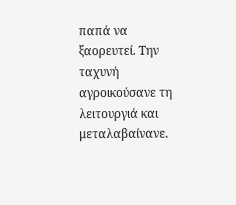παπά να ξαορευτεί. Την ταχυνή αγροικούσανε τη λειτουργιά και μεταλαβαίνανε.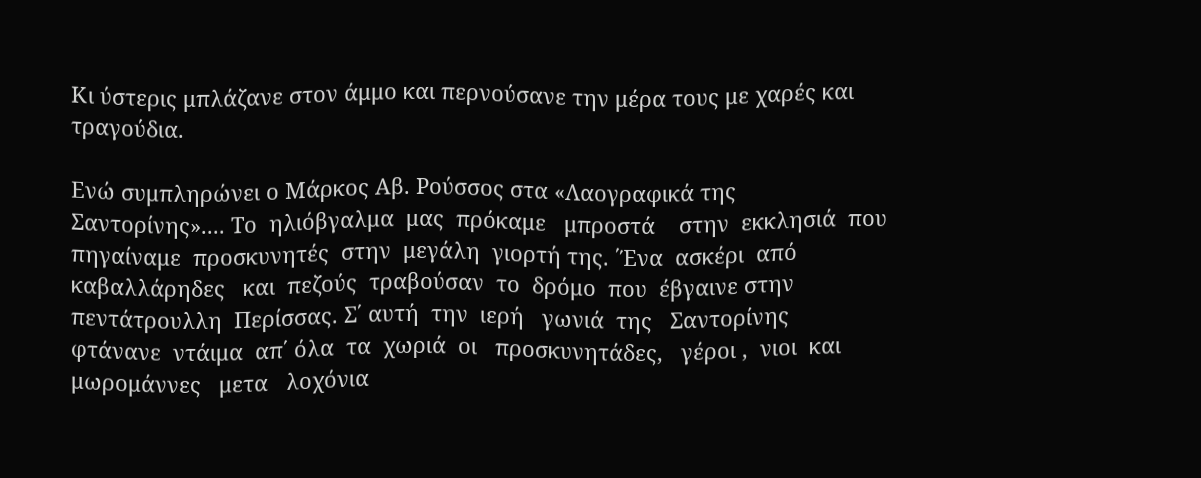Κι ύστερις μπλάζανε στον άμμο και περνούσανε την μέρα τους με χαρές και τραγούδια.

Ενώ συμπληρώνει ο Μάρκος Αβ. Ρούσσος στα «Λαογραφικά της Σαντορίνης».... Το  ηλιόβγαλμα  μας  πρόκαμε   μπροστά    στην  εκκλησιά  που   πηγαίναμε  προσκυνητές  στην  μεγάλη  γιορτή της. ΄Ένα  ασκέρι  από  καβαλλάρηδες   και  πεζούς  τραβούσαν  το  δρόμο  που  έβγαινε στην  πεντάτρουλλη  Περίσσας. Σ΄ αυτή  την  ιερή   γωνιά  της   Σαντορίνης   φτάνανε  ντάιμα  απ΄ όλα  τα  χωριά  οι   προσκυνητάδες,   γέροι ,  νιοι  και  μωρομάννες   μετα   λοχόνια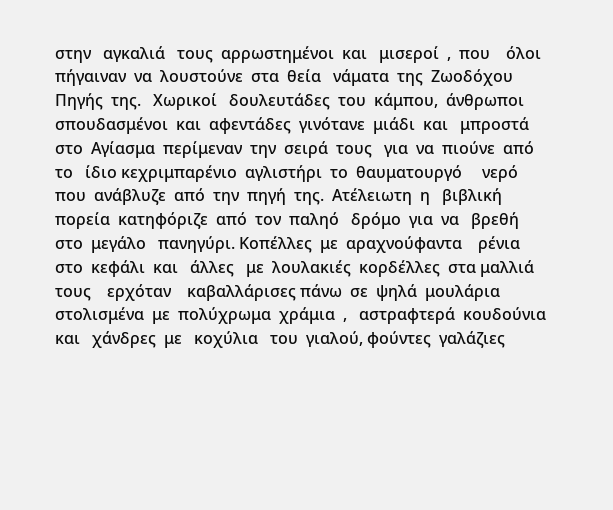στην   αγκαλιά   τους  αρρωστημένοι  και   μισεροί  ,  που    όλοι   πήγαιναν  να  λουστούνε  στα  θεία   νάματα  της  Ζωοδόχου  Πηγής  της.   Χωρικοί   δουλευτάδες  του  κάμπου,  άνθρωποι  σπουδασμένοι  και  αφεντάδες  γινότανε  μιάδι  και   μπροστά   στο  Αγίασμα  περίμεναν  την  σειρά  τους   για  να  πιούνε  από  το   ίδιο κεχριμπαρένιο  αγλιστήρι  το  θαυματουργό     νερό   που  ανάβλυζε  από  την  πηγή  της.  Ατέλειωτη  η   βιβλική  πορεία  κατηφόριζε  από  τον  παληό   δρόμο  για  να   βρεθή  στο  μεγάλο   πανηγύρι. Κοπέλλες  με  αραχνούφαντα    ρένια  στο  κεφάλι  και   άλλες   με  λουλακιές  κορδέλλες  στα μαλλιά  τους    ερχόταν    καβαλλάρισες πάνω  σε  ψηλά  μουλάρια   στολισμένα  με  πολύχρωμα  χράμια  ,   αστραφτερά  κουδούνια   και   χάνδρες  με   κοχύλια   του  γιαλού, φούντες  γαλάζιες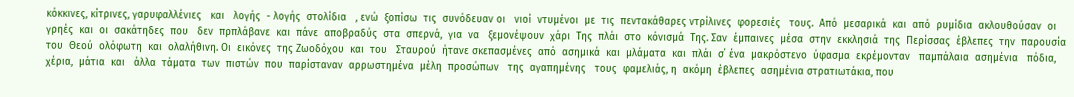κόκκινες, κίτρινες, γαρυφαλλένιες   και   λογής  - λογής  στολίδια   , ενώ  ξοπίσω  τις  συνόδευαν οι   νιοί  ντυμένοι  με  τις  πεντακάθαρες ντρίλινες  φορεσιές   τους.  Από  μεσαρικά  και  από  ρυμίδια  ακλουθούσαν  οι  γρηές  και  οι  σακάτηδες  που   δεν  πρπλάβανε  και  πάνε  αποβραδύς  στα  σπερνά,  για  να   ξεμονέψουν  χάρι  Της  πλάι  στο  κόνισμά  Της. Σαν  έμπαινες  μέσα  στην  εκκλησιά  της  Περίσσας  έβλεπες  την  παρουσία  του  Θεού  ολόφωτη  και  ολαλήθινη. Οι  εικόνες  της Ζωοδόχου  και  του   Σταυρού  ήτανε σκεπασμένες  από  ασημικά  και  μλάματα  και  πλάι  σ΄ ένα  μακρόστενο  ύφασμα  εκρέμονταν   παμπάλαια  ασημένια   πόδια, χέρια,  μάτια  και   άλλα  τάματα  των  πιστών  που  παρίσταναν  αρρωστημένα  μέλη  προσώπων   της  αγαπημένης   τους  φαμελιάς, η  ακόμη  έβλεπες  ασημένια στρατιωτάκια, που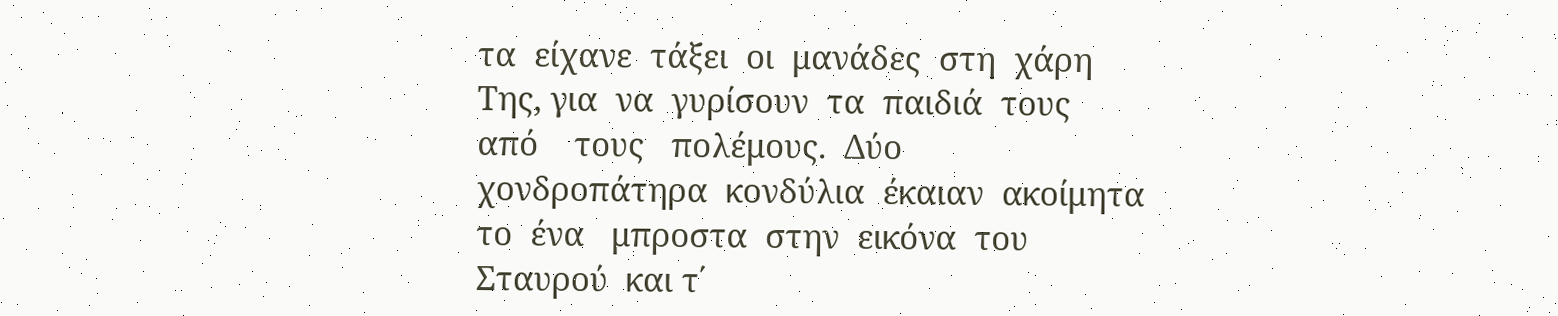τα  είχανε  τάξει  οι  μανάδες  στη  χάρη Της, για  να  γυρίσουν  τα  παιδιά  τους   από    τους   πολέμους.  Δύο   χονδροπάτηρα  κονδύλια  έκαιαν  ακοίμητα   το  ένα   μπροστα  στην  εικόνα  του  Σταυρού  και τ΄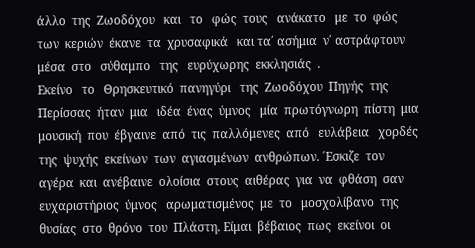άλλο  της  Ζωοδόχου   και   το   φώς  τους   ανάκατο   με  το  φώς   των  κεριών  έκανε  τα  χρυσαφικά   και τα΄ ασήμια  ν΄ αστράφτουν  μέσα  στο   σύθαμπο   της   ευρύχωρης  εκκλησιάς  .
Εκείνο   το   Θρησκευτικό  πανηγύρι   της  Ζωοδόχου  Πηγής  της   Περίσσας  ήταν  μια   ιδέα  ένας  ύμνος   μία  πρωτόγνωρη  πίστη  μια   μουσική  που  έβγαινε  από  τις  παλλόμενες  από   ευλάβεια   χορδές  της  ψυχής  εκείνων  των  αγιασμένων  ανθρώπων. ΄Εσκιζε  τον  αγέρα  και  ανέβαινε  ολοίσια  στους  αιθέρας  για  να  φθάση  σαν   ευχαριστήριος  ύμνος   αρωματισμένος  με  το   μοσχολίβανο  της   θυσίας  στο  θρόνο  του  Πλάστη. Είμαι  βέβαιος  πως  εκείνοι  οι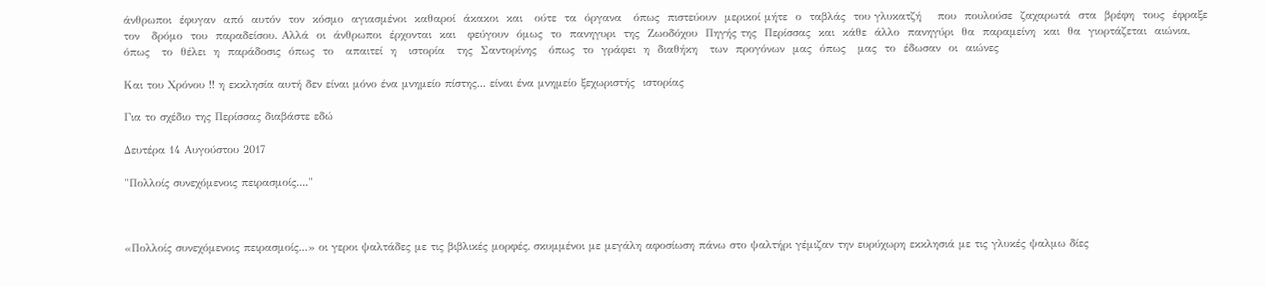άνθρωποι  έφυγαν  από  αυτόν  τον  κόσμο  αγιασμένοι  καθαροί  άκακοι  και   ούτε  τα  όργανα   όπως  πιστεύουν  μερικοί μήτε  ο  ταβλάς  του γλυκατζή    που  πουλούσε  ζαχαρωτά  στα  βρέφη  τους  έφραξε   τον   δρόμο  του  παραδείσου. Αλλά  οι  άνθρωποι  έρχονται  και   φεύγουν  όμως  το  πανηγυρι  της  Ζωοδόχου  Πηγής της  Περίσσας  και  κάθε  άλλο  πανηγύρι  θα  παραμείνη  και  θα  γιορτάζεται  αιώνια, όπως   το  θέλει  η  παράδοσις  όπως  το   απαιτεί  η   ιστορία   της  Σαντορίνης   όπως  το  γράφει  η  διαθήκη   των  προγόνων  μας  όπως   μας  το  έδωσαν  οι  αιώνες

Και του Χρόνου !! η εκκλησία αυτή δεν είναι μόνο ένα μνημείο πίστης... είναι ένα μνημείο ξεχωριστής  ιστορίας

Για το σχέδιο της Περίσσας διαβάστε εδώ

Δευτέρα 14 Αυγούστου 2017

"Πολλοίς συνεχόμενοις πειρασμοίς...."



«Πολλοίς συνεχόμενοις πειρασμοίς...» οι γεροι ψαλτάδες με τις βιβλικές μορφές, σκυμμένοι με μεγάλη αφοσίωση πάνω στο ψαλτήρι γέμιζαν την ευρύχωρη εκκλησιά με τις γλυκές ψαλμω δίες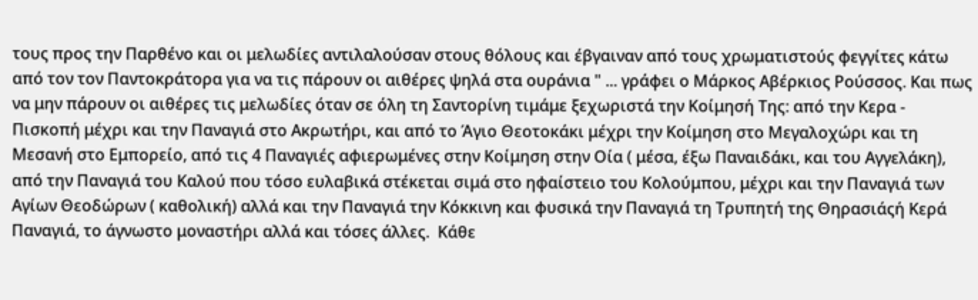τους προς την Παρθένο και οι μελωδίες αντιλαλούσαν στους θόλους και έβγαιναν από τους χρωματιστούς φεγγίτες κάτω από τον τον Παντοκράτορα για να τις πάρουν οι αιθέρες ψηλά στα ουράνια " ... γράφει ο Μάρκος Αβέρκιος Ρούσσος. Και πως να μην πάρουν οι αιθέρες τις μελωδίες όταν σε όλη τη Σαντορίνη τιμάμε ξεχωριστά την Κοίμησή Της: από την Κερα - Πισκοπή μέχρι και την Παναγιά στο Ακρωτήρι, και από το Άγιο Θεοτοκάκι μέχρι την Κοίμηση στο Μεγαλοχώρι και τη Μεσανή στο Εμπορείο, από τις 4 Παναγιές αφιερωμένες στην Κοίμηση στην Οία ( μέσα, έξω Παναιδάκι, και του Αγγελάκη), από την Παναγιά του Καλού που τόσο ευλαβικά στέκεται σιμά στο ηφαίστειο του Κολούμπου, μέχρι και την Παναγιά των Αγίων Θεοδώρων ( καθολική) αλλά και την Παναγιά την Κόκκινη και φυσικά την Παναγιά τη Τρυπητή της Θηρασιάςή Κερά Παναγιά, το άγνωστο μοναστήρι αλλά και τόσες άλλες.  Κάθε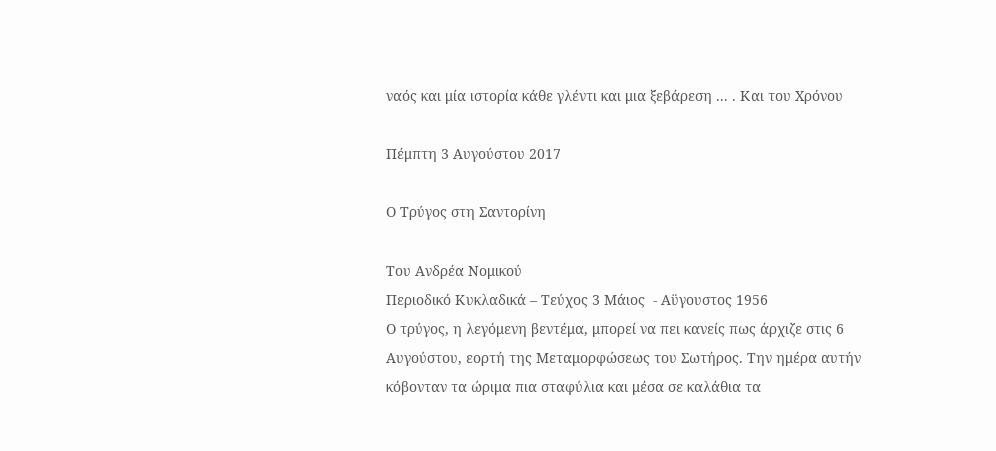ναός και μία ιστορία κάθε γλέντι και μια ξεβάρεση ... . Και του Χρόνου

Πέμπτη 3 Αυγούστου 2017

Ο Τρύγος στη Σαντορίνη

Του Ανδρέα Νομικού
Περιοδικό Κυκλαδικά – Τεύχος 3 Μάιος  - Αϋγουστος 1956
Ο τρύγος, η λεγόμενη βεντέμα, μπορεί να πει κανείς πως άρχιζε στις 6 Αυγούστου, εορτή της Μεταμορφώσεως του Σωτήρος. Την ημέρα αυτήν κόβονταν τα ώριμα πια σταφύλια και μέσα σε καλάθια τα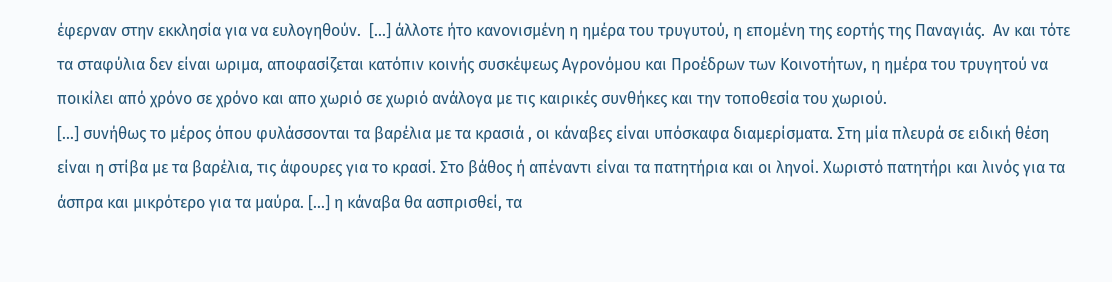έφερναν στην εκκλησία για να ευλογηθούν.  [...] άλλοτε ήτο κανονισμένη η ημέρα του τρυγυτού, η επομένη της εορτής της Παναγιάς.  Αν και τότε τα σταφύλια δεν είναι ωριμα, αποφασίζεται κατόπιν κοινής συσκέψεως Αγρονόμου και Προέδρων των Κοινοτήτων, η ημέρα του τρυγητού να ποικίλει από χρόνο σε χρόνο και απο χωριό σε χωριό ανάλογα με τις καιρικές συνθήκες και την τοποθεσία του χωριού.
[...] συνήθως το μέρος όπου φυλάσσονται τα βαρέλια με τα κρασιά , οι κάναβες είναι υπόσκαφα διαμερίσματα. Στη μία πλευρά σε ειδική θέση είναι η στίβα με τα βαρέλια, τις άφουρες για το κρασί. Στο βάθος ή απέναντι είναι τα πατητήρια και οι ληνοί. Χωριστό πατητήρι και λινός για τα άσπρα και μικρότερο για τα μαύρα. [...] η κάναβα θα ασπρισθεί, τα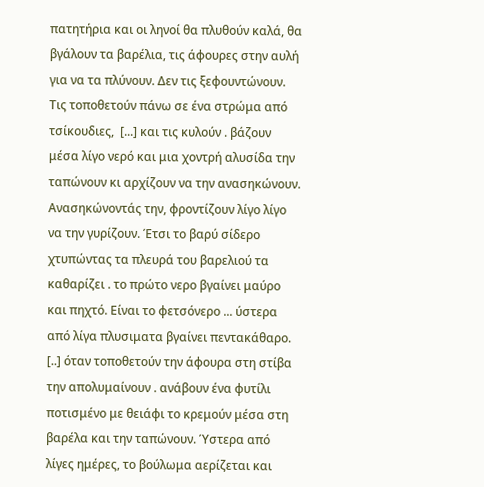πατητήρια και οι ληνοί θα πλυθούν καλά, θα βγάλουν τα βαρέλια, τις άφουρες στην αυλή για να τα πλύνουν. Δεν τις ξεφουντώνουν. Τις τοποθετούν πάνω σε ένα στρώμα από τσίκουδιες,  [...] και τις κυλούν . βάζουν μέσα λίγο νερό και μια χοντρή αλυσίδα την ταπώνουν κι αρχίζουν να την ανασηκώνουν. Ανασηκώνοντάς την, φροντίζουν λίγο λίγο να την γυρίζουν. Έτσι το βαρύ σίδερο  χτυπώντας τα πλευρά του βαρελιού τα καθαρίζει . το πρώτο νερο βγαίνει μαύρο και πηχτό. Είναι το φετσόνερο ... ύστερα από λίγα πλυσιματα βγαίνει πεντακάθαρο.  [..] όταν τοποθετούν την άφουρα στη στίβα την απολυμαίνουν . ανάβουν ένα φυτίλι ποτισμένο με θειάφι το κρεμούν μέσα στη βαρέλα και την ταπώνουν. Ύστερα από λίγες ημέρες, το βούλωμα αερίζεται και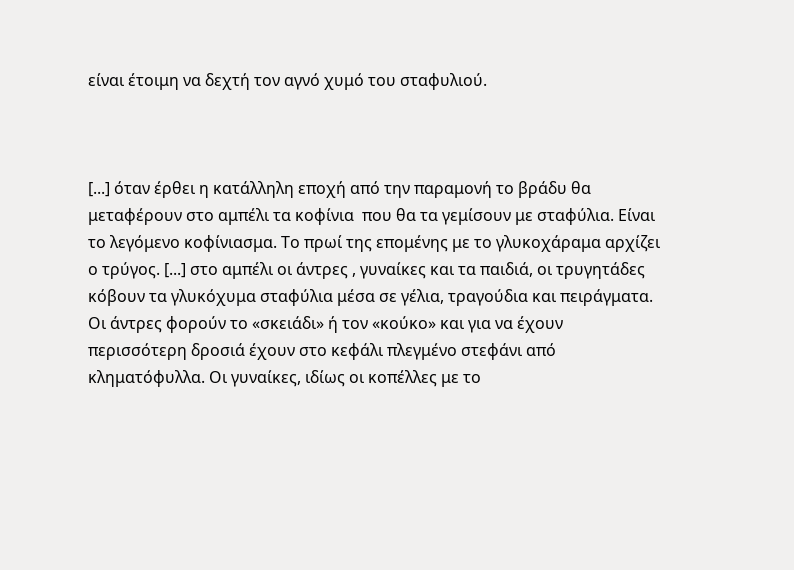είναι έτοιμη να δεχτή τον αγνό χυμό του σταφυλιού.



[...] όταν έρθει η κατάλληλη εποχή από την παραμονή το βράδυ θα μεταφέρουν στο αμπέλι τα κοφίνια  που θα τα γεμίσουν με σταφύλια. Είναι το λεγόμενο κοφίνιασμα. Το πρωί της επομένης με το γλυκοχάραμα αρχίζει ο τρύγος. [...] στο αμπέλι οι άντρες , γυναίκες και τα παιδιά, οι τρυγητάδες κόβουν τα γλυκόχυμα σταφύλια μέσα σε γέλια, τραγούδια και πειράγματα. Οι άντρες φορούν το «σκειάδι» ή τον «κούκο» και για να έχουν περισσότερη δροσιά έχουν στο κεφάλι πλεγμένο στεφάνι από κληματόφυλλα. Οι γυναίκες, ιδίως οι κοπέλλες με το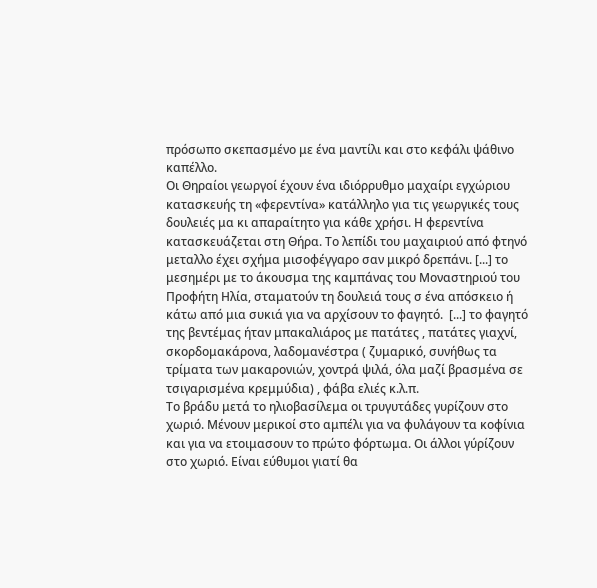πρόσωπο σκεπασμένο με ένα μαντίλι και στο κεφάλι ψάθινο καπέλλο.
Οι Θηραίοι γεωργοί έχουν ένα ιδιόρρυθμο μαχαίρι εγχώριου κατασκευής τη «φερεντίνα» κατάλληλο για τις γεωργικές τους δουλειές μα κι απαραίτητο για κάθε χρήσι. Η φερεντίνα κατασκευάζεται στη Θήρα. Το λεπίδι του μαχαιριού από φτηνό μεταλλο έχει σχήμα μισοφέγγαρο σαν μικρό δρεπάνι. [...] το μεσημέρι με το άκουσμα της καμπάνας του Μοναστηριού του Προφήτη Ηλία, σταματούν τη δουλειά τους σ ένα απόσκειο ή κάτω από μια συκιά για να αρχίσουν το φαγητό.  [...] το φαγητό της βεντέμας ήταν μπακαλιάρος με πατάτες , πατάτες γιαχνί, σκορδομακάρονα, λαδομανέστρα ( ζυμαρικό, συνήθως τα τρίματα των μακαρονιών, χοντρά ψιλά, όλα μαζί βρασμένα σε τσιγαρισμένα κρεμμύδια) , φάβα ελιές κ.λ.π.
Το βράδυ μετά το ηλιοβασίλεμα οι τρυγυτάδες γυρίζουν στο χωριό. Μένουν μερικοί στο αμπέλι για να φυλάγουν τα κοφίνια και για να ετοιμασουν το πρώτο φόρτωμα. Οι άλλοι γύρίζουν στο χωριό. Είναι εύθυμοι γιατί θα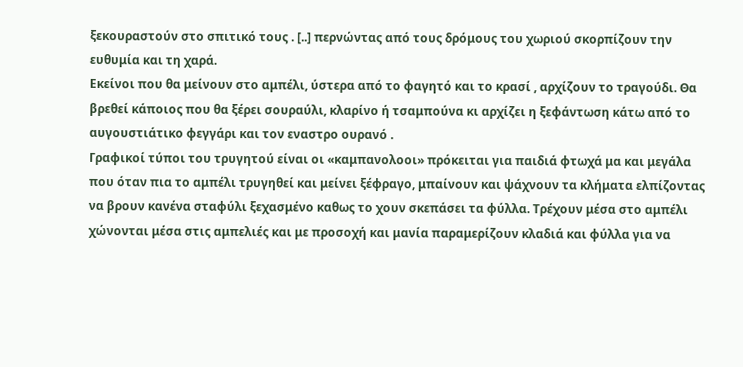ξεκουραστούν στο σπιτικό τους . [..] περνώντας από τους δρόμους του χωριού σκορπίζουν την ευθυμία και τη χαρά.
Εκείνοι που θα μείνουν στο αμπέλι, ύστερα από το φαγητό και το κρασί , αρχίζουν το τραγούδι. Θα βρεθεί κάποιος που θα ξέρει σουραύλι, κλαρίνο ή τσαμπούνα κι αρχίζει η ξεφάντωση κάτω από το αυγουστιάτικο φεγγάρι και τον εναστρο ουρανό .
Γραφικοί τύποι του τρυγητού είναι οι «καμπανολοοι» πρόκειται για παιδιά φτωχά μα και μεγάλα που όταν πια το αμπέλι τρυγηθεί και μείνει ξέφραγο, μπαίνουν και ψάχνουν τα κλήματα ελπίζοντας να βρουν κανένα σταφύλι ξεχασμένο καθως το χουν σκεπάσει τα φύλλα. Τρέχουν μέσα στο αμπέλι  χώνονται μέσα στις αμπελιές και με προσοχή και μανία παραμερίζουν κλαδιά και φύλλα για να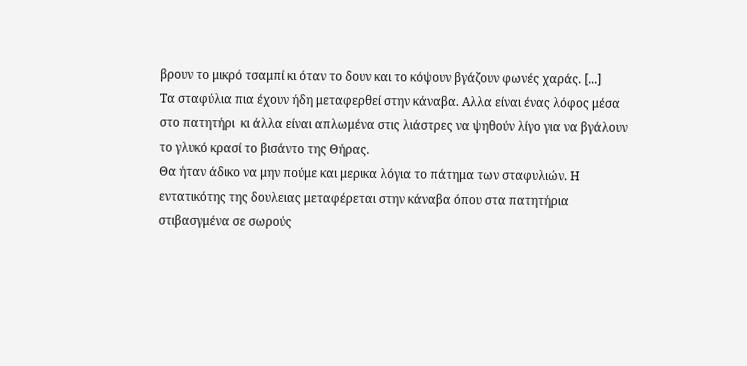βρουν το μικρό τσαμπί κι όταν το δουν και το κόψουν βγάζουν φωνές χαράς. [...]
Τα σταφύλια πια έχουν ήδη μεταφερθεί στην κάναβα. Αλλα είναι ένας λόφος μέσα στο πατητήρι  κι άλλα είναι απλωμένα στις λιάστρες να ψηθούν λίγο για να βγάλουν το γλυκό κρασί το βισάντο της Θήρας.
Θα ήταν άδικο να μην πούμε και μερικα λόγια το πάτημα των σταφυλιών. Η εντατικότης της δουλειας μεταφέρεται στην κάναβα όπου στα πατητήρια στιβασγμένα σε σωρούς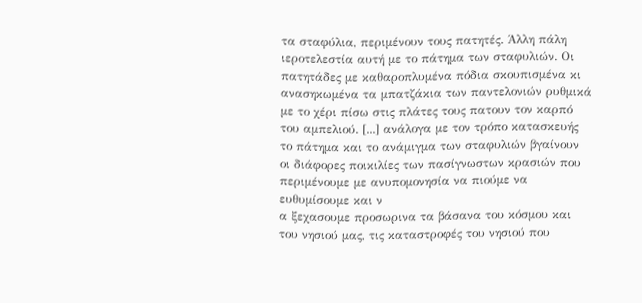τα σταφύλια, περιμένουν τους πατητές. Άλλη πάλη ιεροτελεστία αυτή με το πάτημα των σταφυλιών. Οι πατητάδες με καθαροπλυμένα πόδια σκουπισμένα κι ανασηκωμένα τα μπατζάκια των παντελονιών ρυθμικά με το χέρι πίσω στις πλάτες τους πατουν τον καρπό του αμπελιού. [...] ανάλογα με τον τρόπο κατασκευής το πάτημα και το ανάμιγμα των σταφυλιών βγαίνουν οι διάφορες ποικιλίες των πασίγνωστων κρασιών που περιμένουμε με ανυπομονησία να πιούμε να ευθυμίσουμε και ν
α ξεχασουμε προσωρινα τα βάσανα του κόσμου και του νησιού μας, τις καταστροφές του νησιού που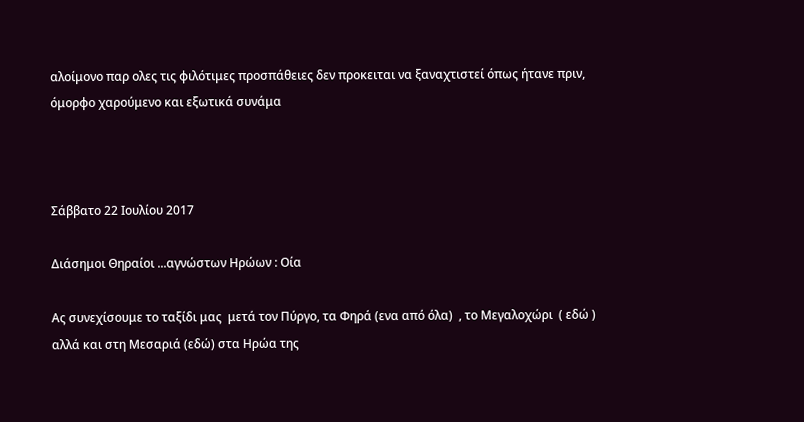αλοίμονο παρ ολες τις φιλότιμες προσπάθειες δεν προκειται να ξαναχτιστεί όπως ήτανε πριν, όμορφο χαρούμενο και εξωτικά συνάμα



Σάββατο 22 Ιουλίου 2017

Διάσημοι Θηραίοι ...αγνώστων Ηρώων : Οία

Ας συνεχίσουμε το ταξίδι μας  μετά τον Πύργο, τα Φηρά (ενα από όλα)  , το Μεγαλοχώρι  ( εδώ )  αλλά και στη Μεσαριά (εδώ) στα Ηρώα της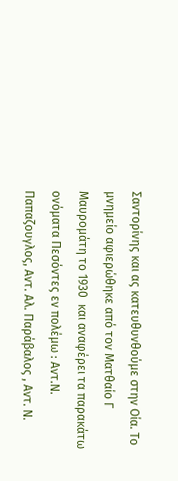Σαντορίνης και ας κατευθυνθούμε στην Οία. Το μνημείο αφιερώθηκε από τον Ματθαίο Γ Μαυρομάτη το 1930  και αναφέρει τα παρακάτω ονόματα Πεσόντες εν πολέμω : Αντ.Ν. Παπαζουγλος, Αντ. Αλ. Παράβαλος , Αντ. Ν.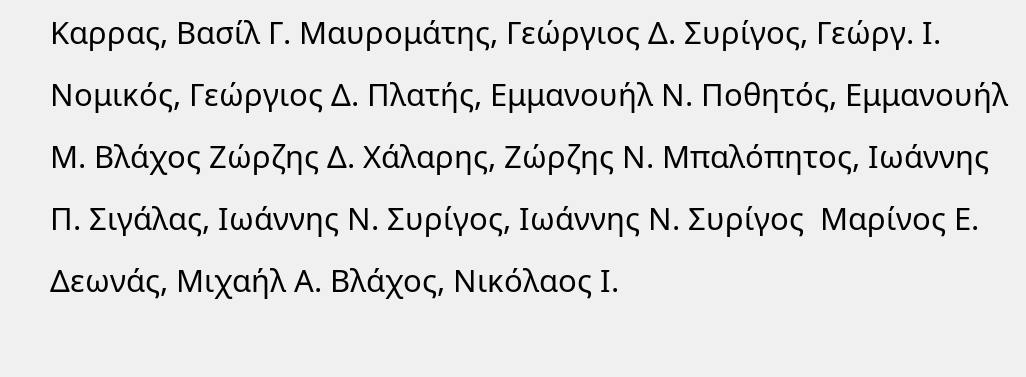Καρρας, Βασίλ Γ. Μαυρομάτης, Γεώργιος Δ. Συρίγος, Γεώργ. Ι. Νομικός, Γεώργιος Δ. Πλατής, Εμμανουήλ Ν. Ποθητός, Εμμανουήλ Μ. Βλάχος Ζώρζης Δ. Χάλαρης, Ζώρζης Ν. Μπαλόπητος, Ιωάννης Π. Σιγάλας, Ιωάννης Ν. Συρίγος, Ιωάννης Ν. Συρίγος  Μαρίνος Ε. Δεωνάς, Μιχαήλ Α. Βλάχος, Νικόλαος Ι.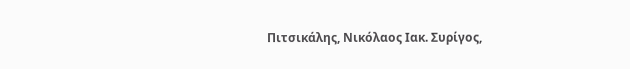Πιτσικάλης, Νικόλαος Ιακ. Συρίγος,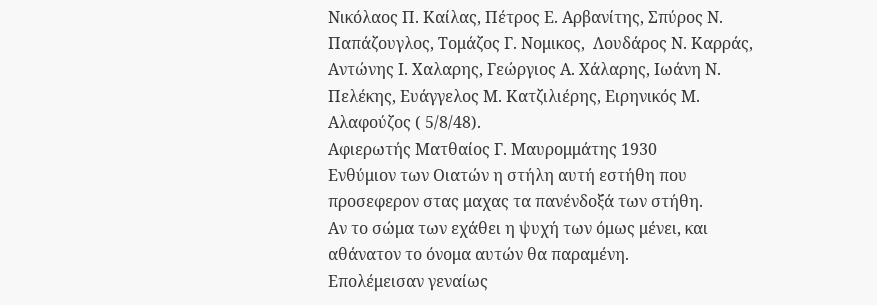Νικόλαος Π. Καίλας, Πέτρος Ε. Αρβανίτης, Σπύρος Ν. Παπάζουγλος, Τομάζος Γ. Νομικος,  Λουδάρος Ν. Καρράς, Αντώνης Ι. Χαλαρης, Γεώργιος Α. Χάλαρης, Ιωάνη Ν. Πελέκης, Ευάγγελος Μ. Κατζιλιέρης, Ειρηνικός Μ. Αλαφούζος ( 5/8/48).
Αφιερωτής Ματθαίος Γ. Μαυρομμάτης 1930
Ενθύμιον των Οιατών η στήλη αυτή εστήθη που προσεφερον στας μαχας τα πανένδοξά των στήθη.
Αν το σώμα των εχάθει η ψυχή των όμως μένει, και αθάνατον το όνομα αυτών θα παραμένη.
Επολέμεισαν γεναίως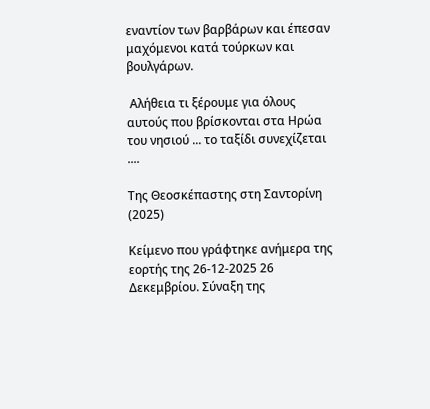εναντίον των βαρβάρων και έπεσαν μαχόμενοι κατά τούρκων και βουλγάρων.

 Αλήθεια τι ξέρουμε για όλους αυτούς που βρίσκονται στα Ηρώα του νησιού ... το ταξίδι συνεχίζεται ....

Της Θεοσκέπαστης στη Σαντορίνη (2025)

Κείμενο που γράφτηκε ανήμερα της εορτής της 26-12-2025 26 Δεκεμβρίου. Σύναξη της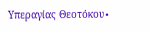Υπεραγίας Θεοτόκου∙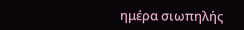ημέρα σιωπηλής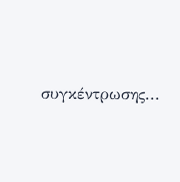συγκέντρωσης...